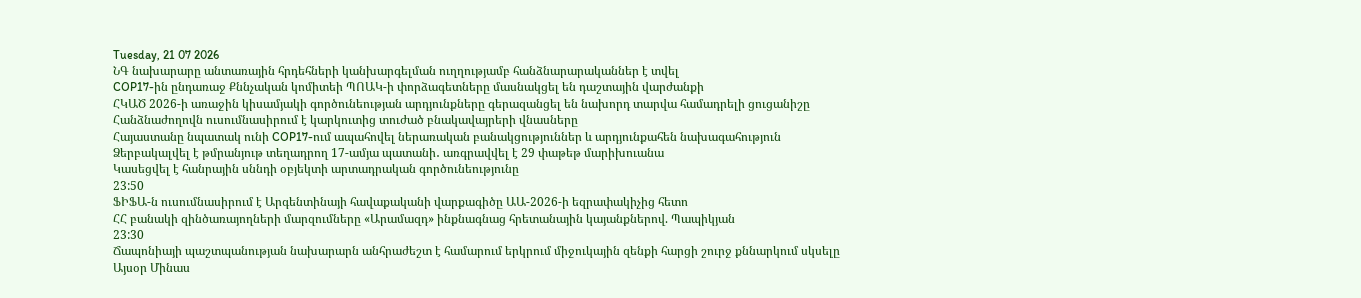Tuesday, 21 07 2026
ՆԳ նախարարը անտառային հրդեհների կանխարգելման ուղղությամբ հանձնարարականներ է տվել
COP17-ին ընդառաջ Քննչական կոմիտեի ՊՈԱԿ-ի փորձագետները մասնակցել են դաշտային վարժանքի
ՀԿԱԾ 2026-ի առաջին կիսամյակի գործունեության արդյունքները գերազանցել են նախորդ տարվա համադրելի ցուցանիշը
Հանձնաժողովն ուսումնասիրում է կարկուտից տուժած բնակավայրերի վնասները
Հայաստանը նպատակ ունի COP17-ում ապահովել ներառական բանակցություններ և արդյունքահեն նախագահություն
Ձերբակալվել է թմրանյութ տեղադրող 17-ամյա պատանի․ առգրավվել է 29 փաթեթ մարիխուանա
Կասեցվել է հանրային սննդի օբյեկտի արտադրական գործունեությունը
23:50
ՖԻՖԱ-ն ուսումնասիրում է Արգենտինայի հավաքականի վարքագիծը ԱԱ-2026-ի եզրափակիչից հետո
ՀՀ բանակի զինծառայողների մարզումները «Արամազդ» ինքնագնաց հրետանային կայանքներով. Պապիկյան
23:30
Ճապոնիայի պաշտպանության նախարարն անհրաժեշտ է համարում երկրում միջուկային զենքի հարցի շուրջ քննարկում սկսելը
Այսօր Մինաս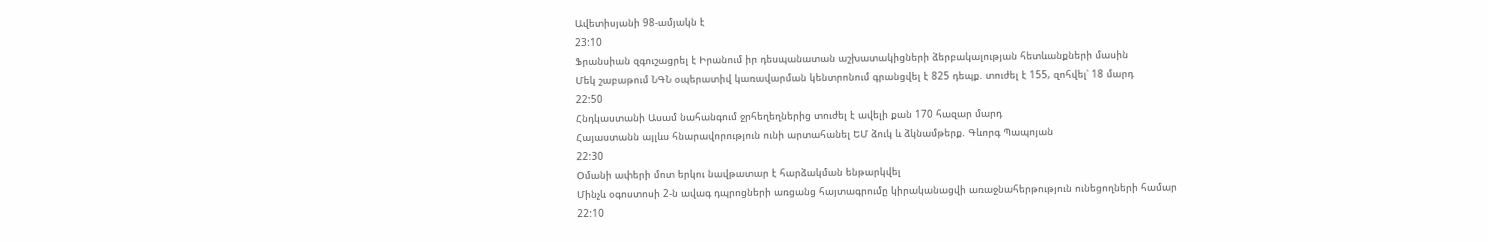Ավետիսյանի 98-ամյակն է
23:10
Ֆրանսիան զգուշացրել է Իրանում իր դեսպանատան աշխատակիցների ձերբակալության հետևանքների մասին
Մեկ շաբաթում ՆԳՆ օպերատիվ կառավարման կենտրոնում գրանցվել է 825 դեպք. տուժել է 155, զոհվել՝ 18 մարդ
22:50
Հնդկաստանի Ասամ նահանգում ջրհեղեղներից տուժել է ավելի քան 170 հազար մարդ
Հայաստանն այլևս հնարավորություն ունի արտահանել ԵՄ ձուկ և ձկնամթերք. Գևորգ Պապոյան
22:30
Օմանի ափերի մոտ երկու նավթատար է հարձակման ենթարկվել
Մինչև օգոստոսի 2-ն ավագ դպրոցների առցանց հայտագրումը կիրականացվի առաջնահերթություն ունեցողների համար
22:10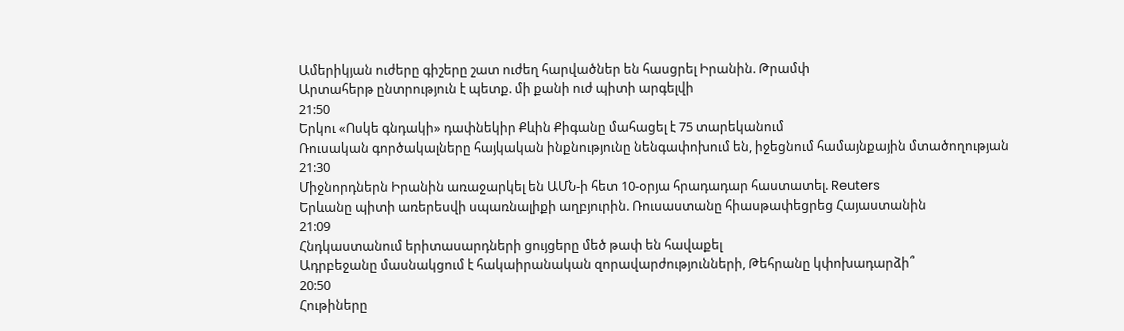Ամերիկյան ուժերը գիշերը շատ ուժեղ հարվածներ են հասցրել Իրանին. Թրամփ
Արտահերթ ընտրություն է պետք. մի քանի ուժ պիտի արգելվի
21:50
Երկու «Ոսկե գնդակի» դափնեկիր Քևին Քիգանը մահացել է 75 տարեկանում
Ռուսական գործակալները հայկական ինքնությունը նենգափոխում են, իջեցնում համայնքային մտածողության
21:30
Միջնորդներն Իրանին առաջարկել են ԱՄՆ-ի հետ 10-օրյա հրադադար հաստատել. Reuters
Երևանը պիտի առերեսվի սպառնալիքի աղբյուրին. Ռուսաստանը հիասթափեցրեց Հայաստանին
21:09
Հնդկաստանում երիտասարդների ցույցերը մեծ թափ են հավաքել
Ադրբեջանը մասնակցում է հակաիրանական զորավարժությունների, Թեհրանը կփոխադարձի՞
20:50
Հութիները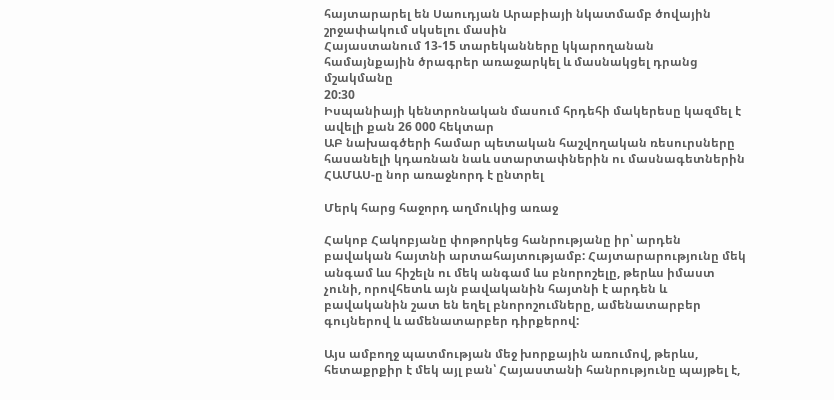հայտարարել են Սաուդյան Արաբիայի նկատմամբ ծովային շրջափակում սկսելու մասին
Հայաստանում 13-15 տարեկանները կկարողանան համայնքային ծրագրեր առաջարկել և մասնակցել դրանց մշակմանը
20:30
Իսպանիայի կենտրոնական մասում հրդեհի մակերեսը կազմել է ավելի քան 26 000 հեկտար
ԱԲ նախագծերի համար պետական հաշվողական ռեսուրսները հասանելի կդառնան նաև ստարտափներին ու մասնագետներին
ՀԱՄԱՍ-ը նոր առաջնորդ է ընտրել

Մերկ հարց հաջորդ աղմուկից առաջ

Հակոբ Հակոբյանը փոթորկեց հանրությանը իր՝ արդեն բավական հայտնի արտահայտությամբ: Հայտարարությունը մեկ անգամ ևս հիշելն ու մեկ անգամ ևս բնորոշելը, թերևս իմաստ չունի, որովհետև այն բավականին հայտնի է արդեն և բավականին շատ են եղել բնորոշումները, ամենատարբեր գույներով և ամենատարբեր դիրքերով:

Այս ամբողջ պատմության մեջ խորքային առումով, թերևս, հետաքրքիր է մեկ այլ բան՝ Հայաստանի հանրությունը պայթել է,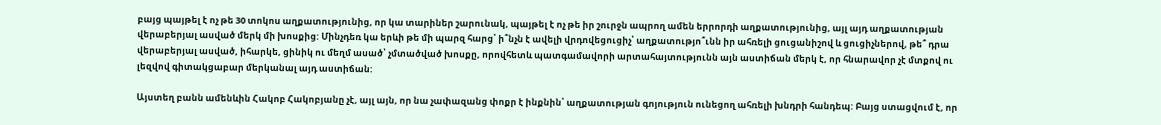բայց պայթել է ոչ թե 30 տոկոս աղքատությունից, որ կա տարիներ շարունակ, պայթել է ոչ թե իր շուրջն ապրող ամեն երրորդի աղքատությունից, այլ այդ աղքատության վերաբերյալ ասված մերկ մի խոսքից: Մինչդեռ կա երևի թե մի պարզ հարց՝ ի՞նչն է ավելի վրդովեցուցիչ՝ աղքատությո՞ւնն իր ահռելի ցուցանիշով և ցուցիչներով, թե՞ դրա վերաբերյալ ասված, իհարկե, ցինիկ ու մեղմ ասած՝ չմտածված խոսքը, որովհետև պատգամավորի արտահայտությունն այն աստիճան մերկ է, որ հնարավոր չէ մտքով ու լեզվով գիտակցաբար մերկանալ այդ աստիճան:

Այստեղ բանն ամենևին Հակոբ Հակոբյանը չէ, այլ այն, որ նա չափազանց փոքր է ինքնին՝ աղքատության գոյություն ունեցող ահռելի խնդրի հանդեպ: Բայց ստացվում է, որ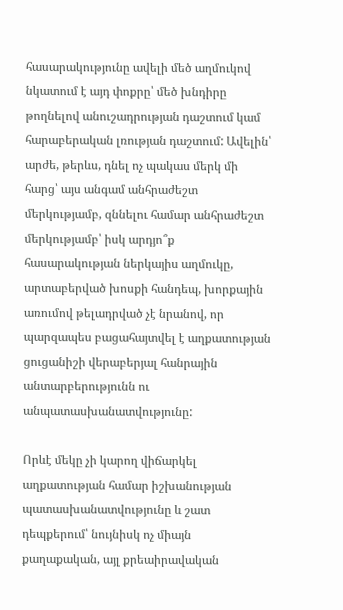հասարակությունը ավելի մեծ աղմուկով նկատում է այդ փոքրը՝ մեծ խնդիրը թողնելով անուշադրության դաշտում կամ հարաբերական լռության դաշտում: Ավելին՝ արժե, թերևս, դնել ոչ պակաս մերկ մի հարց՝ այս անգամ անհրաժեշտ մերկությամբ, զննելու համար անհրաժեշտ մերկությամբ՝ իսկ արդյո՞ք հասարակության ներկայիս աղմուկը, արտաբերված խոսքի հանդեպ, խորքային առումով թելադրված չէ նրանով, որ պարզապես բացահայտվել է աղքատության ցուցանիշի վերաբերյալ հանրային անտարբերությունն ու անպատասխանատվությունը:

Որևէ մեկը չի կարող վիճարկել աղքատության համար իշխանության պատասխանատվությունը և շատ դեպքերում՝ նույնիսկ ոչ միայն քաղաքական, այլ քրեաիրավական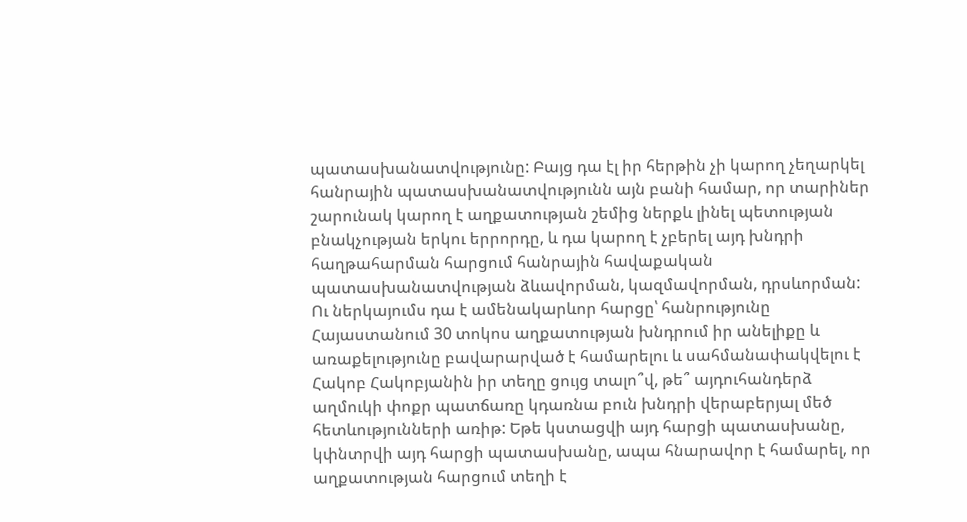պատասխանատվությունը: Բայց դա էլ իր հերթին չի կարող չեղարկել հանրային պատասխանատվությունն այն բանի համար, որ տարիներ շարունակ կարող է աղքատության շեմից ներքև լինել պետության բնակչության երկու երրորդը, և դա կարող է չբերել այդ խնդրի հաղթահարման հարցում հանրային հավաքական պատասխանատվության ձևավորման, կազմավորման, դրսևորման: Ու ներկայումս դա է ամենակարևոր հարցը՝ հանրությունը Հայաստանում 30 տոկոս աղքատության խնդրում իր անելիքը և առաքելությունը բավարարված է համարելու և սահմանափակվելու է Հակոբ Հակոբյանին իր տեղը ցույց տալո՞վ, թե՞ այդուհանդերձ աղմուկի փոքր պատճառը կդառնա բուն խնդրի վերաբերյալ մեծ հետևությունների առիթ: Եթե կստացվի այդ հարցի պատասխանը, կփնտրվի այդ հարցի պատասխանը, ապա հնարավոր է համարել, որ աղքատության հարցում տեղի է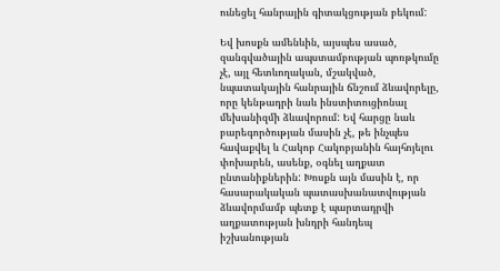ունեցել հանրային գիտակցության բեկում:

Եվ խոսքն ամենևին, այսպես ասած, զանգվածային ապստամբության պոռթկումը չէ, այլ հետևողական, մշակված, նպատակային հանրային ճնշում ձևավորելը, որը կենթադրի նաև ինստիտուցիոնալ մեխանիզմի ձևավորում: Եվ հարցը նաև բարեգործության մասին չէ, թե ինչպես հավաքվել և Հակոբ Հակոբյանին հայհոյելու փոխարեն, ասենք, օգնել աղքատ ընտանիքներին: Խոսքն այն մասին է, որ հասարակական պատասխանատվության ձևավորմամբ պետք է պարտադրվի աղքատության խնդրի հանդեպ իշխանության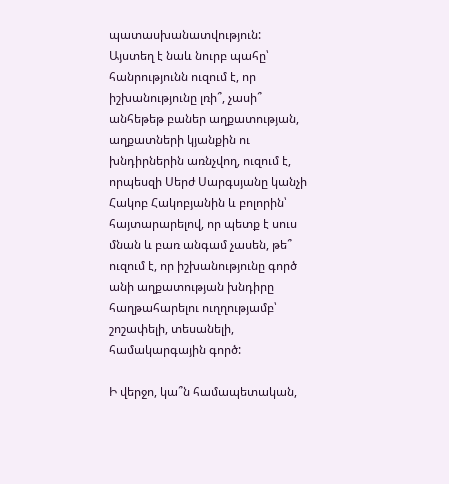պատասխանատվություն: Այստեղ է նաև նուրբ պահը՝ հանրությունն ուզում է, որ իշխանությունը լռի՞, չասի՞ անհեթեթ բաներ աղքատության, աղքատների կյանքին ու խնդիրներին առնչվող, ուզում է, որպեսզի Սերժ Սարգսյանը կանչի Հակոբ Հակոբյանին և բոլորին՝ հայտարարելով, որ պետք է սուս մնան և բառ անգամ չասեն, թե՞ ուզում է, որ իշխանությունը գործ անի աղքատության խնդիրը հաղթահարելու ուղղությամբ՝ շոշափելի, տեսանելի, համակարգային գործ:

Ի վերջո, կա՞ն համապետական,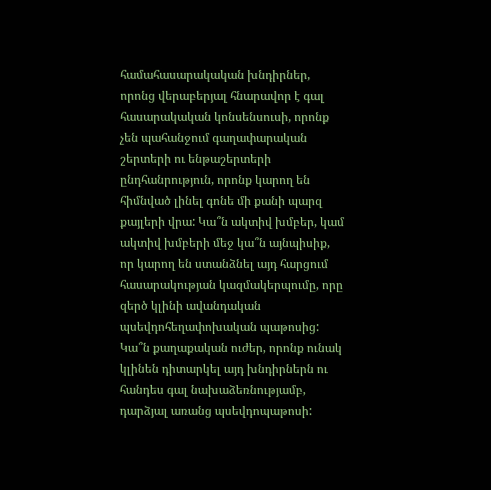համահասարակական խնդիրներ, որոնց վերաբերյալ հնարավոր է գալ հասարակական կոնսենսուսի, որոնք չեն պահանջում գաղափարական շերտերի ու ենթաշերտերի ընդհանրություն, որոնք կարող են հիմնված լինել գոնե մի քանի պարզ քայլերի վրա: Կա՞ն ակտիվ խմբեր, կամ ակտիվ խմբերի մեջ կա՞ն այնպիսիք, որ կարող են ստանձնել այդ հարցում հասարակության կազմակերպումը, որը զերծ կլինի ավանդական պսեվդոհեղափոխական պաթոսից: Կա՞ն քաղաքական ուժեր, որոնք ունակ կլինեն դիտարկել այդ խնդիրներն ու հանդես գալ նախաձեռնությամբ, դարձյալ առանց պսեվդոպաթոսի: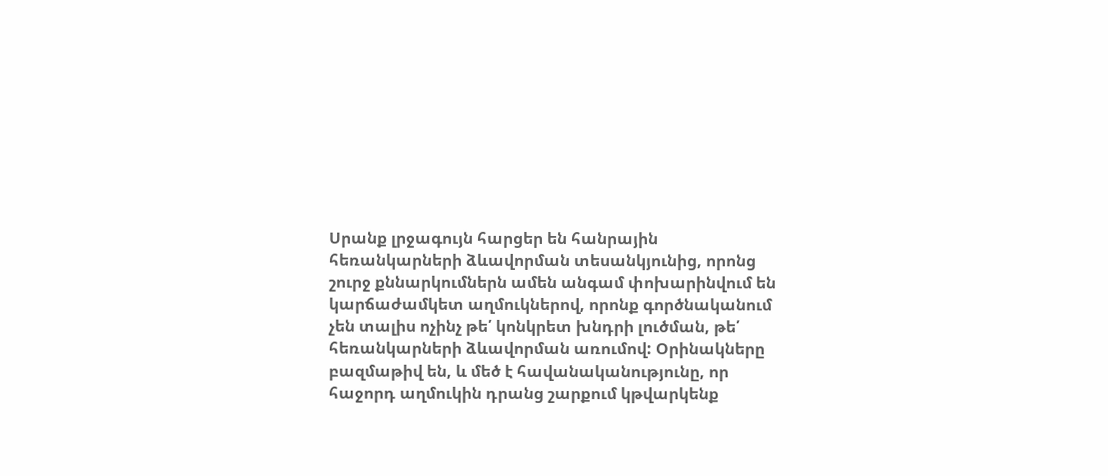Սրանք լրջագույն հարցեր են հանրային հեռանկարների ձևավորման տեսանկյունից, որոնց շուրջ քննարկումներն ամեն անգամ փոխարինվում են կարճաժամկետ աղմուկներով, որոնք գործնականում չեն տալիս ոչինչ թե՛ կոնկրետ խնդրի լուծման, թե՛ հեռանկարների ձևավորման առումով: Օրինակները բազմաթիվ են, և մեծ է հավանականությունը, որ հաջորդ աղմուկին դրանց շարքում կթվարկենք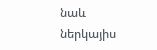նաև ներկայիս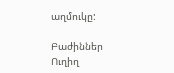աղմուկը:

Բաժիններ
Ուղիղ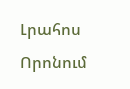Լրահոս
Որոնում